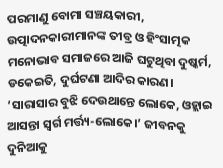ପରମାଣୁ ବୋମା ସଞ୍ଚୟକାରୀ, ଉତ୍ପାଦନକାରୀମାନଙ୍କ ତୀବ୍ର ଓ ହିଂସାତ୍ମକ ମନୋଭାବ ସମାଜରେ ଆଜି ଘଟୁଥିବା ଦୁଷ୍କର୍ମ, ଡକେଇତି, ଦୁର୍ଘଟଣା ଆଦିର କାରଣ।
‘ସାରାସାର ବୁଝି ଦେଉଥାନ୍ତେ ଲୋକେ, ଓହ୍ଲାଇ ଆସନ୍ତା ସ୍ବର୍ଗ ମର୍ତ୍ତ୍ୟ-ଲୋକେ।’ ଜୀବନକୁ ଦୁନିଆକୁ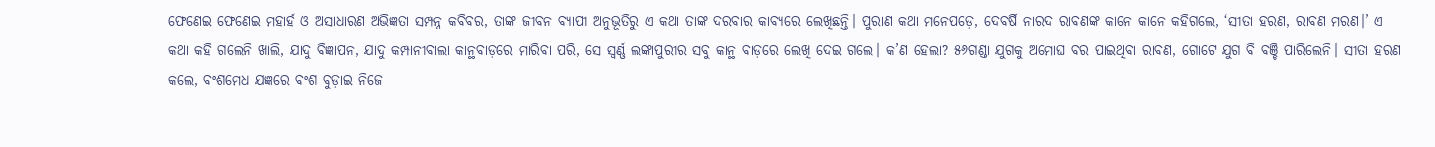ଫେଣେଇ ଫେଣେଇ ମହାର୍ହ ଓ ଅସାଧାରଣ ଅଭିଜ୍ଞତା ସମ୍ପନ୍ନ କବିବର, ତାଙ୍କ ଜୀବନ ବ୍ୟାପୀ ଅନୁଭୂତିରୁ ଏ କଥା ତାଙ୍କ ଦରବାର କାବ୍ୟରେ ଲେଖିଛନ୍ତି। ପୁରାଣ କଥା ମନେପଡ଼େ, ଦେବର୍ଷି ନାରଦ ରାବଣଙ୍କ କାନେ କାନେ କହିଗଲେ, ‘ସୀତା ହରଣ, ରାବଣ ମରଣ।’ ଏ କଥା କହି ଗଲେନି ଖାଲି, ଯାଦୁ ବିଜ୍ଞାପନ, ଯାଦୁ କମ୍ପାନୀବାଲା କାନ୍ଥବାଡ଼ରେ ମାରିବା ପରି, ସେ ସ୍ବର୍ଣ୍ଣ ଲଙ୍କାପୁରୀର ସବୁ କାନ୍ଥ ବାଡ଼ରେ ଲେଖି ଦେଇ ଗଲେ। କ’ଣ ହେଲା? ୫୬ଗଣ୍ଡା ଯୁଗକୁ ଅମୋଘ ବର ପାଇଥିବା ରାବଣ, ଗୋଟେ ଯୁଗ ବି ବଞ୍ଚି ପାରିଲେନି। ସୀତା ହରଣ କଲେ, ବଂଶମେଧ ଯଜ୍ଞରେ ବଂଶ ବୁଡ଼ାଇ ନିଜେ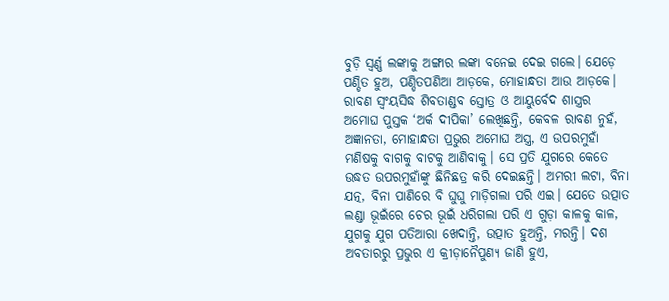ବୁଡ଼ି ସ୍ବର୍ଣ୍ଣ ଲଙ୍କାକୁ ଅଙ୍ଗାର ଲଙ୍କା ବନେଇ ଦେଇ ଗଲେ। ଯେଡ଼େ ପଣ୍ଡିତ ହୁଅ, ପଣ୍ଡିତପଣିଆ ଆଡ଼କେ, ମୋହାନ୍ଧତା ଆଉ ଆଡ଼କେ। ରାବଣ ସ୍ବଂୟସିଦ୍ଧ ଶିବତାଣ୍ଡବ ସ୍ତୋତ୍ର ଓ ଆୟୁର୍ବେଦ ଶାସ୍ତ୍ରର ଅମୋଘ ପୁସ୍ତକ ‘ଅର୍କ ଦୀପିକା’ ଲେଖିଛନ୍ତି, କେବଳ ରାବଣ ନୁହଁ, ଅଜ୍ଞାନତା, ମୋହାନ୍ଧତା ପ୍ରଭୁର ଅମୋଘ ଅସ୍ତ୍ର, ଏ ଉପରମୁହାଁ ମଣିଷକୁ ବାଗକୁ ବାଟକୁ ଆଣିବାକୁ। ସେ ପ୍ରତି ଯୁଗରେ କେତେ ଉଦ୍ଧତ ଉପରମୁହାଁଙ୍କୁ ଛିନିଛତ୍ର କରି ଦେଇଛନ୍ତି। ଅମରୀ ଲଟା, ବିନା ଯତ୍ନ, ବିନା ପାଣିରେ ବି ଘୁଘୁ ମାଡ଼ିଗଲା ପରି ଏଇ। ଯେତେ ଉତ୍ପାତ ଲଣ୍ଡା ଭୂଇଁରେ ଚେର ଭୂଇଁ ଧରିଗଲା ପରି ଏ ଗୁଡ଼ା କାଳକୁ କାଳ, ଯୁଗକୁ ଯୁଗ ପତିଆରା ଖେଦାନ୍ତି, ଉତ୍ପାତ ହୁଅନ୍ତି, ମରନ୍ତି। ଦଶ ଅବତାରରୁ ପ୍ରଭୁର ଏ କ୍ରୀଡ଼ାନୈପୁଣ୍ୟ ଜାଣି ହୁଏ,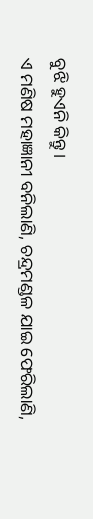ବୁଝି ହୁଏନି କିନ୍ତୁ।
ଏ ମଣିଷ ମହାଜ୍ଞାନୀ ବନିଲାଣି, ଚନ୍ଦ୍ରମଣ୍ଡଳ ଯାଇ ଫେରିଲାଣି,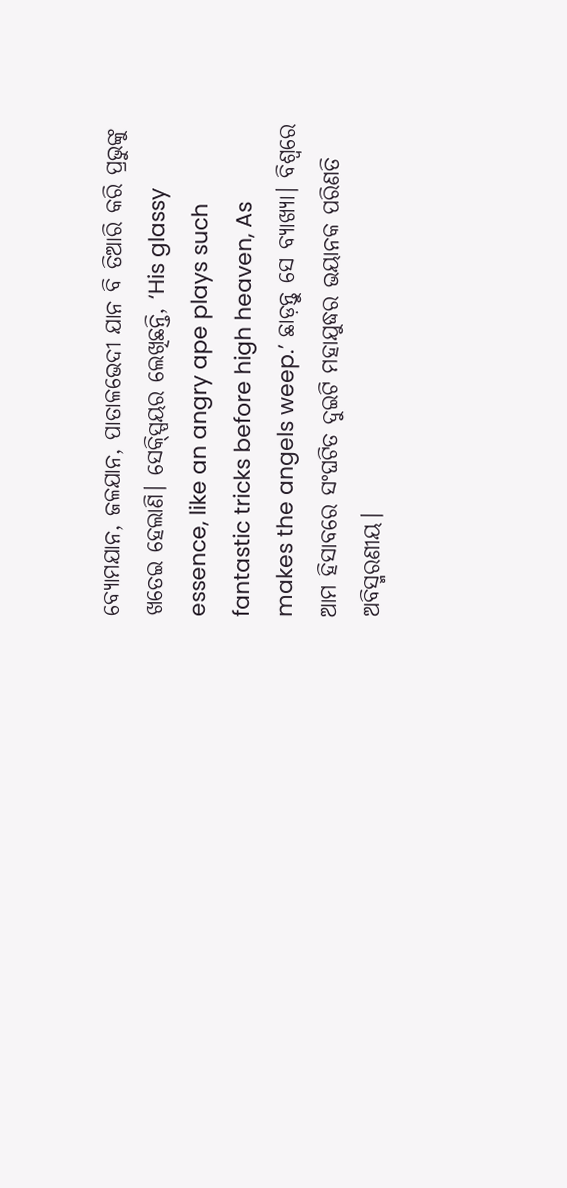ବ୍ୟୋମଯାନ, ଜଳଯାନ, ପାତାଳଭେଦୀ ଯାନ ବି ତିଆରି କରି ପ୍ରଭୁଙ୍କୁ ଖତେଇ ହେଲାଣି। ସେକ୍ସ୍ପିୟର ଲେଖିଛନ୍ତି, ‘His glassy essence, like an angry ape plays such fantastic tricks before high heaven, As makes the angels weep.’ ଛାଡ଼ନ୍ତୁ ସେ ବ୍ୟାଖ୍ୟା। ବିଶ୍ବରେ ଆମ ହିସାବରେ ସଂଘଟିତ ଦୁଇଟି ମହାଯୁଦ୍ଧର ଭୟାନକ ପରିଣତି ଅବିସ୍ମରଣୀୟ।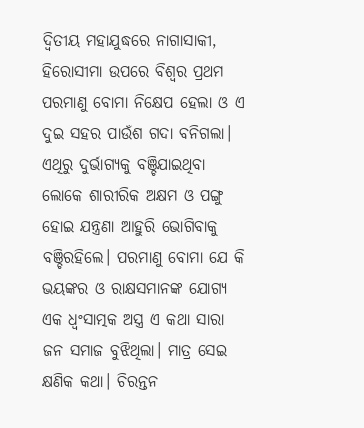ଦ୍ବିତୀୟ ମହାଯୁଦ୍ଧରେ ନାଗାସାକୀ, ହିରୋସୀମା ଉପରେ ବିଶ୍ବର ପ୍ରଥମ ପରମାଣୁ ବୋମା ନିକ୍ଷେପ ହେଲା ଓ ଏ ଦୁଇ ସହର ପାଉଁଶ ଗଦା ବନିଗଲା। ଏଥିରୁ ଦୁର୍ଭାଗ୍ୟକୁ ବଞ୍ଚିଯାଇଥିବା ଲୋକେ ଶାରୀରିକ ଅକ୍ଷମ ଓ ପଙ୍ଗୁ ହୋଇ ଯନ୍ତ୍ରଣା ଆହୁରି ଭୋଗିବାକୁ ବଞ୍ଚିରହିଲେ। ପରମାଣୁ ବୋମା ଯେ କି ଭୟଙ୍କର ଓ ରାକ୍ଷସମାନଙ୍କ ଯୋଗ୍ୟ ଏକ ଧ୍ବଂସାତ୍ମକ ଅସ୍ତ୍ର ଏ କଥା ସାରା ଜନ ସମାଜ ବୁଝିଥିଲା। ମାତ୍ର ସେଇ କ୍ଷଣିକ କଥା। ଚିରନ୍ତନ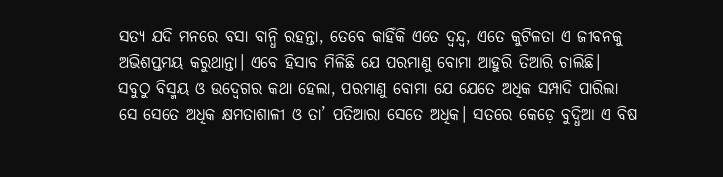ସତ୍ୟ ଯଦି ମନରେ ବସା ବାନ୍ଧି ରହନ୍ତା, ତେବେ କାହିଁକି ଏତେ ଦ୍ବନ୍ଦ୍ବ, ଏତେ କୁଟିଳତା ଏ ଜୀବନକୁ ଅଭିଶପ୍ତମୟ କରୁଥାନ୍ତା। ଏବେ ହିସାବ ମିଳିଛି ଯେ ପରମାଣୁ ବୋମା ଆହୁରି ତିଆରି ଚାଲିଛି।
ସବୁଠୁ ବିସ୍ମୟ ଓ ଉଦ୍ବେଗର କଥା ହେଲା, ପରମାଣୁ ବୋମା ଯେ ଯେତେ ଅଧିକ ସମ୍ପାଦି ପାରିଲା ସେ ସେତେ ଅଧିକ କ୍ଷମତାଶାଳୀ ଓ ତା’ ପତିଆରା ସେତେ ଅଧିକ। ସତରେ କେଡ଼େ ବୁଦ୍ଧିଆ ଏ ବିଷ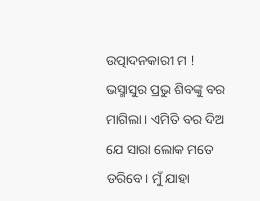ଉତ୍ପାଦନକାରୀ ମ ! ଭସ୍ମାସୁର ପ୍ରଭୁ ଶିବଙ୍କୁ ବର ମାଗିଲା। ଏମିତି ବର ଦିଅ ଯେ ସାରା ଲୋକ ମତେ ଡରିବେ। ମୁଁ ଯାହା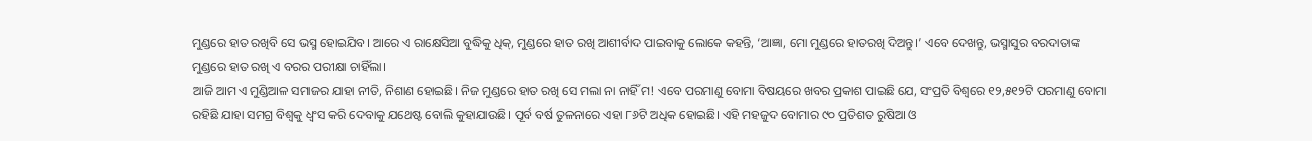ମୁଣ୍ଡରେ ହାତ ରଖିବି ସେ ଭସ୍ମ ହୋଇଯିବ। ଆରେ ଏ ରାକ୍ଷେସିଆ ବୁଦ୍ଧିକୁ ଧିକ୍, ମୁଣ୍ଡରେ ହାତ ରଖି ଆଶୀର୍ବାଦ ପାଇବାକୁ ଲୋକେ କହନ୍ତି, ‘ଆଜ୍ଞା, ମୋ ମୁଣ୍ଡରେ ହାତରଖି ଦିଅନ୍ତୁ।’ ଏବେ ଦେଖନ୍ତୁ, ଭସ୍ମାସୁର ବରଦାତାଙ୍କ ମୁଣ୍ଡରେ ହାତ ରଖି ଏ ବରର ପରୀକ୍ଷା ଚାହିଁଲା।
ଆଜି ଆମ ଏ ମୁଣ୍ଡିଆଳ ସମାଜର ଯାହା ନୀତି, ନିଶାଣ ହୋଇଛି। ନିଜ ମୁଣ୍ଡରେ ହାତ ରଖି ସେ ମଲା ନା ନାହିଁ ମ! ଏବେ ପରମାଣୁ ବୋମା ବିଷୟରେ ଖବର ପ୍ରକାଶ ପାଇଛି ଯେ, ସଂପ୍ରତି ବିଶ୍ବରେ ୧୨,୫୧୨ଟି ପରମାଣୁ ବୋମା ରହିଛି ଯାହା ସମଗ୍ର ବିଶ୍ବକୁ ଧ୍ବଂସ କରି ଦେବାକୁ ଯଥେଷ୍ଟ ବୋଲି କୁହାଯାଉଛି। ପୂର୍ବ ବର୍ଷ ତୁଳନାରେ ଏହା ୮୬ଟି ଅଧିକ ହୋଇଛି। ଏହି ମହଜୁଦ ବୋମାର ୯୦ ପ୍ରତିଶତ ରୁଷିଆ ଓ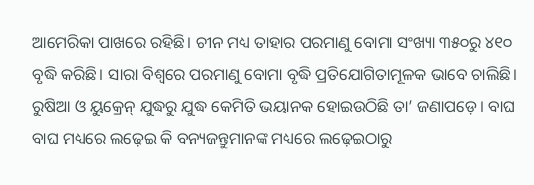ଆମେରିକା ପାଖରେ ରହିଛି। ଚୀନ ମଧ୍ୟ ତାହାର ପରମାଣୁ ବୋମା ସଂଖ୍ୟା ୩୫୦ରୁ ୪୧୦ ବୃଦ୍ଧି କରିଛି। ସାରା ବିଶ୍ବରେ ପରମାଣୁ ବୋମା ବୃଦ୍ଧି ପ୍ରତିଯୋଗିତାମୂଳକ ଭାବେ ଚାଲିଛି। ରୁଷିଆ ଓ ୟୁକ୍ରେନ୍ ଯୁଦ୍ଧରୁ ଯୁଦ୍ଧ କେମିତି ଭୟାନକ ହୋଇଉଠିଛି ତା’ ଜଣାପଡ଼େ। ବାଘ ବାଘ ମଧ୍ୟରେ ଲଢ଼େଇ କି ବନ୍ୟଜନ୍ତୁମାନଙ୍କ ମଧ୍ୟରେ ଲଢ଼େଇଠାରୁ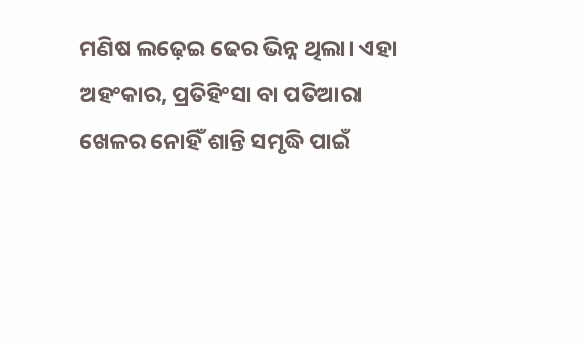ମଣିଷ ଲଢ଼େଇ ଢେର ଭିନ୍ନ ଥିଲା। ଏହା ଅହଂକାର, ପ୍ରତିହିଂସା ବା ପତିଆରା ଖେଳର ନୋହିଁ ଶାନ୍ତି ସମୃଦ୍ଧି ପାଇଁ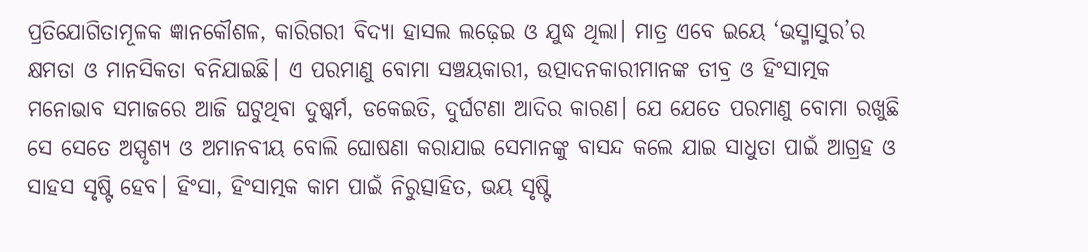ପ୍ରତିଯୋଗିତାମୂଳକ ଜ୍ଞାନକୌଶଳ, କାରିଗରୀ ବିଦ୍ୟା ହାସଲ ଲଢ଼େଇ ଓ ଯୁଦ୍ଧ ଥିଲା। ମାତ୍ର ଏବେ ଇୟେ ‘ଭସ୍ମାସୁର’ର କ୍ଷମତା ଓ ମାନସିକତା ବନିଯାଇଛି। ଏ ପରମାଣୁ ବୋମା ସଞ୍ଚୟକାରୀ, ଉତ୍ପାଦନକାରୀମାନଙ୍କ ତୀବ୍ର ଓ ହିଂସାତ୍ମକ ମନୋଭାବ ସମାଜରେ ଆଜି ଘଟୁଥିବା ଦୁଷ୍କର୍ମ, ଡକେଇତି, ଦୁର୍ଘଟଣା ଆଦିର କାରଣ। ଯେ ଯେତେ ପରମାଣୁ ବୋମା ରଖୁଛି ସେ ସେତେ ଅସ୍ପୃଶ୍ୟ ଓ ଅମାନବୀୟ ବୋଲି ଘୋଷଣା କରାଯାଇ ସେମାନଙ୍କୁ ବାସନ୍ଦ କଲେ ଯାଇ ସାଧୁତା ପାଇଁ ଆଗ୍ରହ ଓ ସାହସ ସୃଷ୍ଟି ହେବ। ହିଂସା, ହିଂସାତ୍ମକ କାମ ପାଇଁ ନିରୁତ୍ସାହିତ, ଭୟ ସୃଷ୍ଟି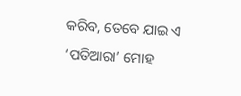କରିବ, ତେବେ ଯାଇ ଏ ‘ପତିଆରା’ ମୋହ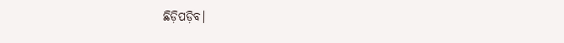ଛିଡ଼ିପଡ଼ିବ।